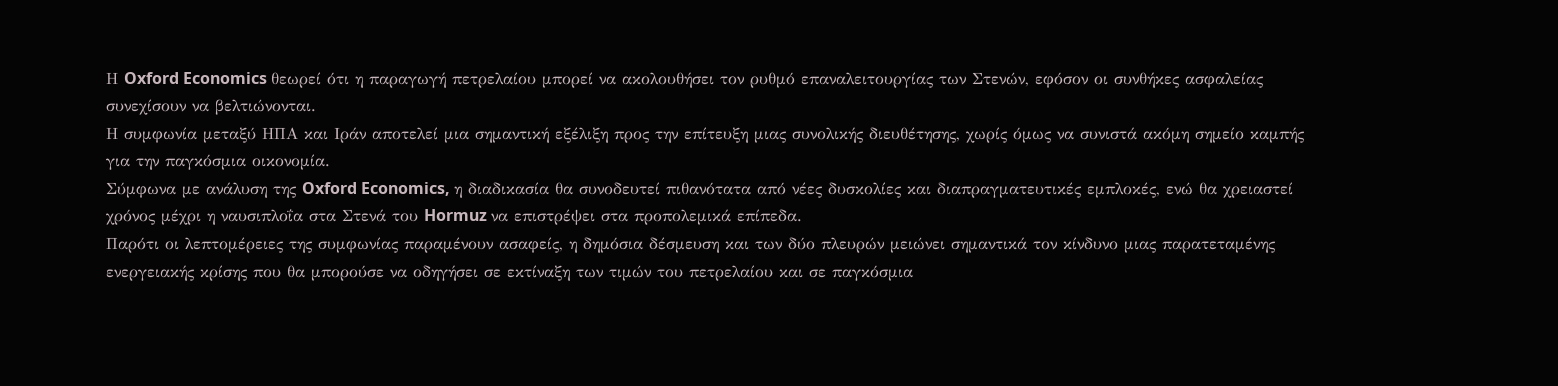Η Oxford Economics θεωρεί ότι η παραγωγή πετρελαίου μπορεί να ακολουθήσει τον ρυθμό επαναλειτουργίας των Στενών, εφόσον οι συνθήκες ασφαλείας συνεχίσουν να βελτιώνονται.
Η συμφωνία μεταξύ ΗΠΑ και Ιράν αποτελεί μια σημαντική εξέλιξη προς την επίτευξη μιας συνολικής διευθέτησης, χωρίς όμως να συνιστά ακόμη σημείο καμπής για την παγκόσμια οικονομία.
Σύμφωνα με ανάλυση της Oxford Economics, η διαδικασία θα συνοδευτεί πιθανότατα από νέες δυσκολίες και διαπραγματευτικές εμπλοκές, ενώ θα χρειαστεί χρόνος μέχρι η ναυσιπλοΐα στα Στενά του Hormuz να επιστρέψει στα προπολεμικά επίπεδα.
Παρότι οι λεπτομέρειες της συμφωνίας παραμένουν ασαφείς, η δημόσια δέσμευση και των δύο πλευρών μειώνει σημαντικά τον κίνδυνο μιας παρατεταμένης ενεργειακής κρίσης που θα μπορούσε να οδηγήσει σε εκτίναξη των τιμών του πετρελαίου και σε παγκόσμια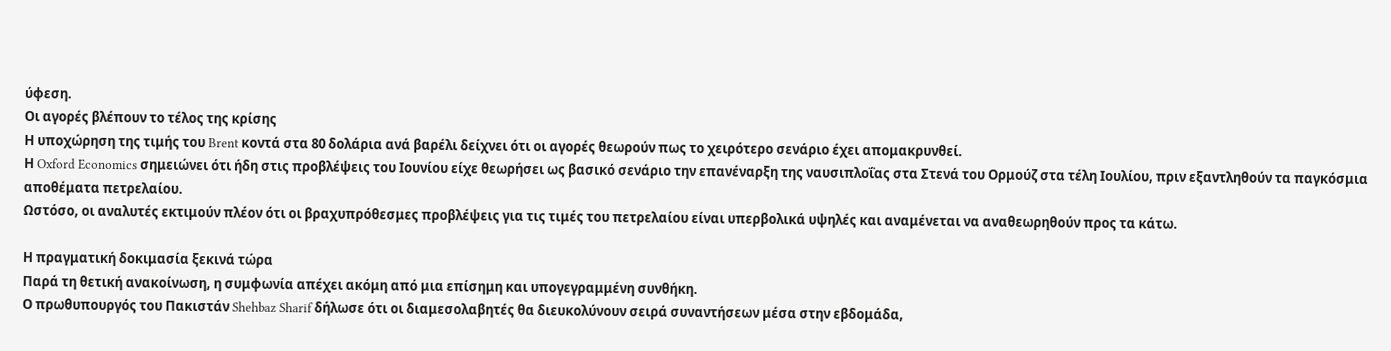ύφεση.
Οι αγορές βλέπουν το τέλος της κρίσης
Η υποχώρηση της τιμής του Brent κοντά στα 80 δολάρια ανά βαρέλι δείχνει ότι οι αγορές θεωρούν πως το χειρότερο σενάριο έχει απομακρυνθεί.
Η Oxford Economics σημειώνει ότι ήδη στις προβλέψεις του Ιουνίου είχε θεωρήσει ως βασικό σενάριο την επανέναρξη της ναυσιπλοΐας στα Στενά του Ορμούζ στα τέλη Ιουλίου, πριν εξαντληθούν τα παγκόσμια αποθέματα πετρελαίου.
Ωστόσο, οι αναλυτές εκτιμούν πλέον ότι οι βραχυπρόθεσμες προβλέψεις για τις τιμές του πετρελαίου είναι υπερβολικά υψηλές και αναμένεται να αναθεωρηθούν προς τα κάτω.

Η πραγματική δοκιμασία ξεκινά τώρα
Παρά τη θετική ανακοίνωση, η συμφωνία απέχει ακόμη από μια επίσημη και υπογεγραμμένη συνθήκη.
Ο πρωθυπουργός του Πακιστάν Shehbaz Sharif δήλωσε ότι οι διαμεσολαβητές θα διευκολύνουν σειρά συναντήσεων μέσα στην εβδομάδα,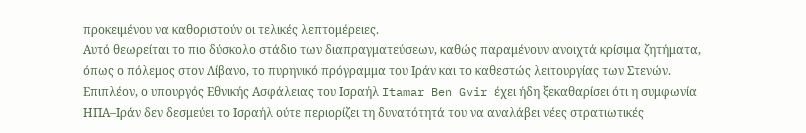προκειμένου να καθοριστούν οι τελικές λεπτομέρειες.
Αυτό θεωρείται το πιο δύσκολο στάδιο των διαπραγματεύσεων, καθώς παραμένουν ανοιχτά κρίσιμα ζητήματα, όπως ο πόλεμος στον Λίβανο, το πυρηνικό πρόγραμμα του Ιράν και το καθεστώς λειτουργίας των Στενών.
Επιπλέον, ο υπουργός Εθνικής Ασφάλειας του Ισραήλ Itamar Ben Gvir έχει ήδη ξεκαθαρίσει ότι η συμφωνία ΗΠΑ–Ιράν δεν δεσμεύει το Ισραήλ ούτε περιορίζει τη δυνατότητά του να αναλάβει νέες στρατιωτικές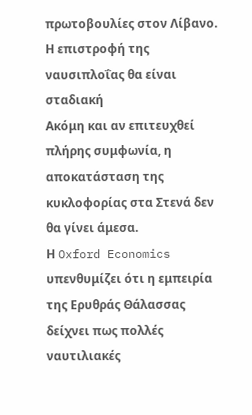πρωτοβουλίες στον Λίβανο.
Η επιστροφή της ναυσιπλοΐας θα είναι σταδιακή
Ακόμη και αν επιτευχθεί πλήρης συμφωνία, η αποκατάσταση της κυκλοφορίας στα Στενά δεν θα γίνει άμεσα.
Η Oxford Economics υπενθυμίζει ότι η εμπειρία της Ερυθράς Θάλασσας δείχνει πως πολλές ναυτιλιακές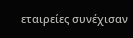εταιρείες συνέχισαν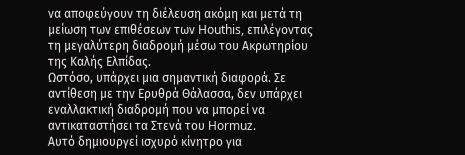να αποφεύγουν τη διέλευση ακόμη και μετά τη μείωση των επιθέσεων των Houthis, επιλέγοντας τη μεγαλύτερη διαδρομή μέσω του Ακρωτηρίου της Καλής Ελπίδας.
Ωστόσο, υπάρχει μια σημαντική διαφορά. Σε αντίθεση με την Ερυθρά Θάλασσα, δεν υπάρχει εναλλακτική διαδρομή που να μπορεί να αντικαταστήσει τα Στενά του Hormuz.
Αυτό δημιουργεί ισχυρό κίνητρο για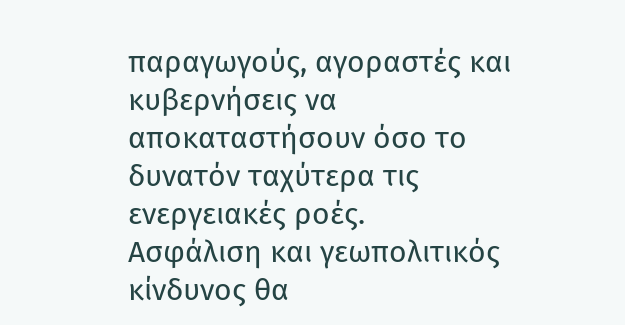παραγωγούς, αγοραστές και κυβερνήσεις να αποκαταστήσουν όσο το δυνατόν ταχύτερα τις ενεργειακές ροές.
Ασφάλιση και γεωπολιτικός κίνδυνος θα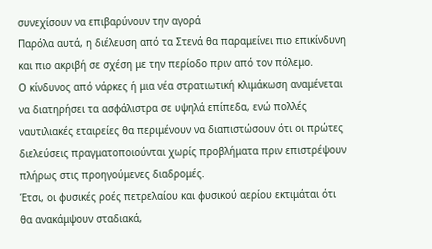συνεχίσουν να επιβαρύνουν την αγορά
Παρόλα αυτά, η διέλευση από τα Στενά θα παραμείνει πιο επικίνδυνη και πιο ακριβή σε σχέση με την περίοδο πριν από τον πόλεμο.
Ο κίνδυνος από νάρκες ή μια νέα στρατιωτική κλιμάκωση αναμένεται να διατηρήσει τα ασφάλιστρα σε υψηλά επίπεδα, ενώ πολλές ναυτιλιακές εταιρείες θα περιμένουν να διαπιστώσουν ότι οι πρώτες διελεύσεις πραγματοποιούνται χωρίς προβλήματα πριν επιστρέψουν πλήρως στις προηγούμενες διαδρομές.
Έτσι, οι φυσικές ροές πετρελαίου και φυσικού αερίου εκτιμάται ότι θα ανακάμψουν σταδιακά,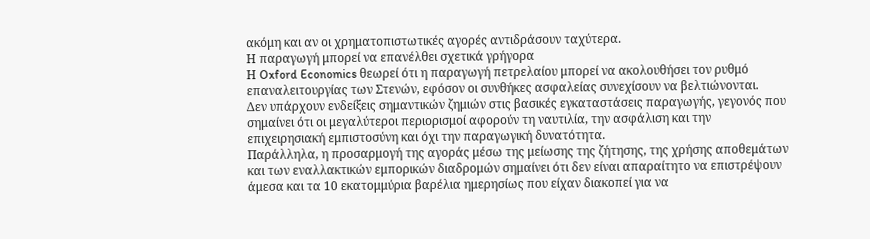ακόμη και αν οι χρηματοπιστωτικές αγορές αντιδράσουν ταχύτερα.
Η παραγωγή μπορεί να επανέλθει σχετικά γρήγορα
Η Oxford Economics θεωρεί ότι η παραγωγή πετρελαίου μπορεί να ακολουθήσει τον ρυθμό επαναλειτουργίας των Στενών, εφόσον οι συνθήκες ασφαλείας συνεχίσουν να βελτιώνονται.
Δεν υπάρχουν ενδείξεις σημαντικών ζημιών στις βασικές εγκαταστάσεις παραγωγής, γεγονός που σημαίνει ότι οι μεγαλύτεροι περιορισμοί αφορούν τη ναυτιλία, την ασφάλιση και την επιχειρησιακή εμπιστοσύνη και όχι την παραγωγική δυνατότητα.
Παράλληλα, η προσαρμογή της αγοράς μέσω της μείωσης της ζήτησης, της χρήσης αποθεμάτων και των εναλλακτικών εμπορικών διαδρομών σημαίνει ότι δεν είναι απαραίτητο να επιστρέψουν άμεσα και τα 10 εκατομμύρια βαρέλια ημερησίως που είχαν διακοπεί για να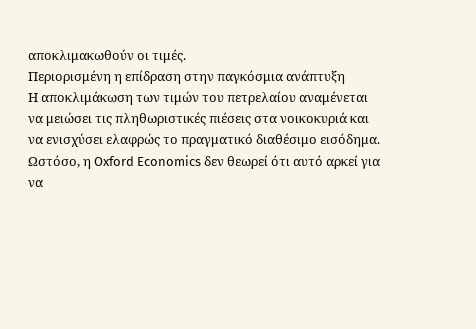αποκλιμακωθούν οι τιμές.
Περιορισμένη η επίδραση στην παγκόσμια ανάπτυξη
Η αποκλιμάκωση των τιμών του πετρελαίου αναμένεται να μειώσει τις πληθωριστικές πιέσεις στα νοικοκυριά και να ενισχύσει ελαφρώς το πραγματικό διαθέσιμο εισόδημα.
Ωστόσο, η Oxford Economics δεν θεωρεί ότι αυτό αρκεί για να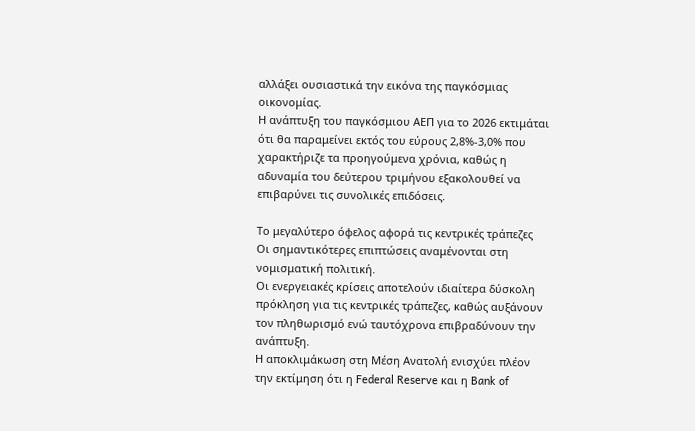αλλάξει ουσιαστικά την εικόνα της παγκόσμιας οικονομίας.
Η ανάπτυξη του παγκόσμιου ΑΕΠ για το 2026 εκτιμάται ότι θα παραμείνει εκτός του εύρους 2,8%-3,0% που χαρακτήριζε τα προηγούμενα χρόνια, καθώς η αδυναμία του δεύτερου τριμήνου εξακολουθεί να επιβαρύνει τις συνολικές επιδόσεις.

Το μεγαλύτερο όφελος αφορά τις κεντρικές τράπεζες
Οι σημαντικότερες επιπτώσεις αναμένονται στη νομισματική πολιτική.
Οι ενεργειακές κρίσεις αποτελούν ιδιαίτερα δύσκολη πρόκληση για τις κεντρικές τράπεζες, καθώς αυξάνουν τον πληθωρισμό ενώ ταυτόχρονα επιβραδύνουν την ανάπτυξη.
Η αποκλιμάκωση στη Μέση Ανατολή ενισχύει πλέον την εκτίμηση ότι η Federal Reserve και η Bank of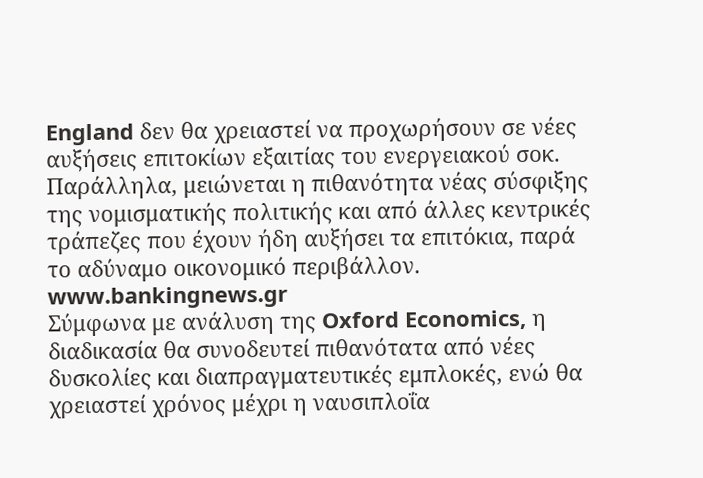England δεν θα χρειαστεί να προχωρήσουν σε νέες αυξήσεις επιτοκίων εξαιτίας του ενεργειακού σοκ.
Παράλληλα, μειώνεται η πιθανότητα νέας σύσφιξης της νομισματικής πολιτικής και από άλλες κεντρικές τράπεζες που έχουν ήδη αυξήσει τα επιτόκια, παρά το αδύναμο οικονομικό περιβάλλον.
www.bankingnews.gr
Σύμφωνα με ανάλυση της Oxford Economics, η διαδικασία θα συνοδευτεί πιθανότατα από νέες δυσκολίες και διαπραγματευτικές εμπλοκές, ενώ θα χρειαστεί χρόνος μέχρι η ναυσιπλοΐα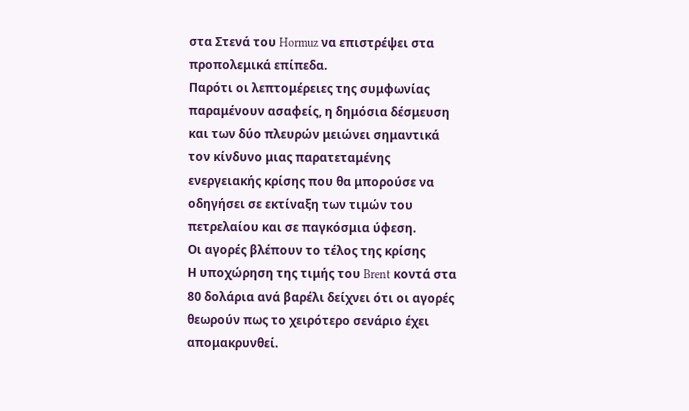στα Στενά του Hormuz να επιστρέψει στα προπολεμικά επίπεδα.
Παρότι οι λεπτομέρειες της συμφωνίας παραμένουν ασαφείς, η δημόσια δέσμευση και των δύο πλευρών μειώνει σημαντικά τον κίνδυνο μιας παρατεταμένης ενεργειακής κρίσης που θα μπορούσε να οδηγήσει σε εκτίναξη των τιμών του πετρελαίου και σε παγκόσμια ύφεση.
Οι αγορές βλέπουν το τέλος της κρίσης
Η υποχώρηση της τιμής του Brent κοντά στα 80 δολάρια ανά βαρέλι δείχνει ότι οι αγορές θεωρούν πως το χειρότερο σενάριο έχει απομακρυνθεί.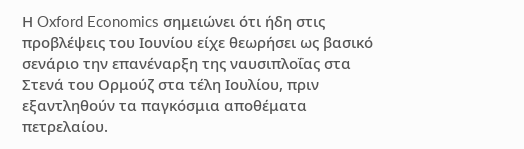Η Oxford Economics σημειώνει ότι ήδη στις προβλέψεις του Ιουνίου είχε θεωρήσει ως βασικό σενάριο την επανέναρξη της ναυσιπλοΐας στα Στενά του Ορμούζ στα τέλη Ιουλίου, πριν εξαντληθούν τα παγκόσμια αποθέματα πετρελαίου.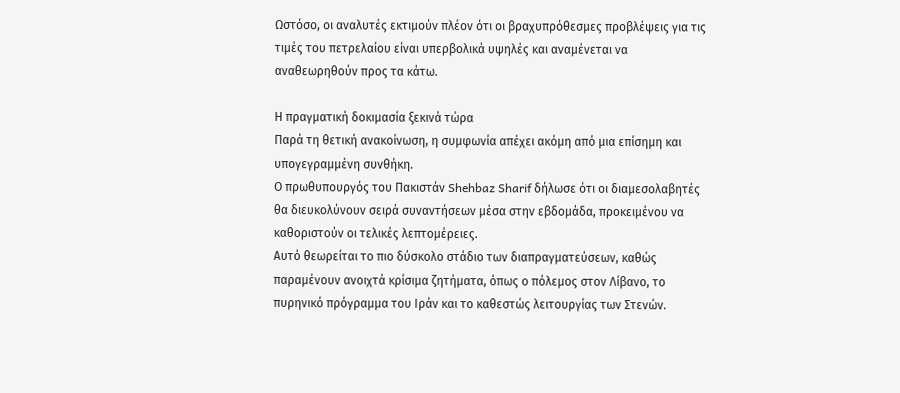Ωστόσο, οι αναλυτές εκτιμούν πλέον ότι οι βραχυπρόθεσμες προβλέψεις για τις τιμές του πετρελαίου είναι υπερβολικά υψηλές και αναμένεται να αναθεωρηθούν προς τα κάτω.

Η πραγματική δοκιμασία ξεκινά τώρα
Παρά τη θετική ανακοίνωση, η συμφωνία απέχει ακόμη από μια επίσημη και υπογεγραμμένη συνθήκη.
Ο πρωθυπουργός του Πακιστάν Shehbaz Sharif δήλωσε ότι οι διαμεσολαβητές θα διευκολύνουν σειρά συναντήσεων μέσα στην εβδομάδα, προκειμένου να καθοριστούν οι τελικές λεπτομέρειες.
Αυτό θεωρείται το πιο δύσκολο στάδιο των διαπραγματεύσεων, καθώς παραμένουν ανοιχτά κρίσιμα ζητήματα, όπως ο πόλεμος στον Λίβανο, το πυρηνικό πρόγραμμα του Ιράν και το καθεστώς λειτουργίας των Στενών.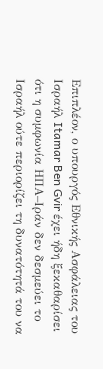Επιπλέον, ο υπουργός Εθνικής Ασφάλειας του Ισραήλ Itamar Ben Gvir έχει ήδη ξεκαθαρίσει ότι η συμφωνία ΗΠΑ–Ιράν δεν δεσμεύει το Ισραήλ ούτε περιορίζει τη δυνατότητά του να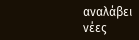αναλάβει νέες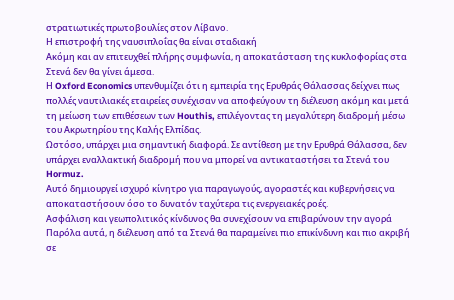στρατιωτικές πρωτοβουλίες στον Λίβανο.
Η επιστροφή της ναυσιπλοΐας θα είναι σταδιακή
Ακόμη και αν επιτευχθεί πλήρης συμφωνία, η αποκατάσταση της κυκλοφορίας στα Στενά δεν θα γίνει άμεσα.
Η Oxford Economics υπενθυμίζει ότι η εμπειρία της Ερυθράς Θάλασσας δείχνει πως πολλές ναυτιλιακές εταιρείες συνέχισαν να αποφεύγουν τη διέλευση ακόμη και μετά τη μείωση των επιθέσεων των Houthis, επιλέγοντας τη μεγαλύτερη διαδρομή μέσω του Ακρωτηρίου της Καλής Ελπίδας.
Ωστόσο, υπάρχει μια σημαντική διαφορά. Σε αντίθεση με την Ερυθρά Θάλασσα, δεν υπάρχει εναλλακτική διαδρομή που να μπορεί να αντικαταστήσει τα Στενά του Hormuz.
Αυτό δημιουργεί ισχυρό κίνητρο για παραγωγούς, αγοραστές και κυβερνήσεις να αποκαταστήσουν όσο το δυνατόν ταχύτερα τις ενεργειακές ροές.
Ασφάλιση και γεωπολιτικός κίνδυνος θα συνεχίσουν να επιβαρύνουν την αγορά
Παρόλα αυτά, η διέλευση από τα Στενά θα παραμείνει πιο επικίνδυνη και πιο ακριβή σε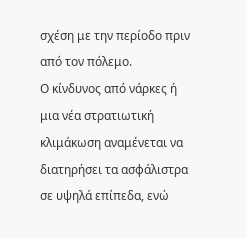σχέση με την περίοδο πριν από τον πόλεμο.
Ο κίνδυνος από νάρκες ή μια νέα στρατιωτική κλιμάκωση αναμένεται να διατηρήσει τα ασφάλιστρα σε υψηλά επίπεδα, ενώ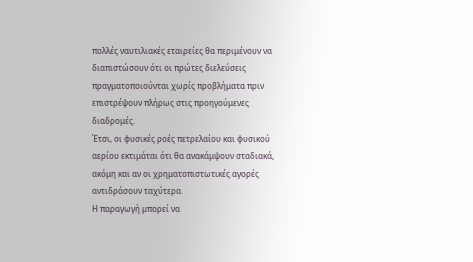πολλές ναυτιλιακές εταιρείες θα περιμένουν να διαπιστώσουν ότι οι πρώτες διελεύσεις πραγματοποιούνται χωρίς προβλήματα πριν επιστρέψουν πλήρως στις προηγούμενες διαδρομές.
Έτσι, οι φυσικές ροές πετρελαίου και φυσικού αερίου εκτιμάται ότι θα ανακάμψουν σταδιακά, ακόμη και αν οι χρηματοπιστωτικές αγορές αντιδράσουν ταχύτερα.
Η παραγωγή μπορεί να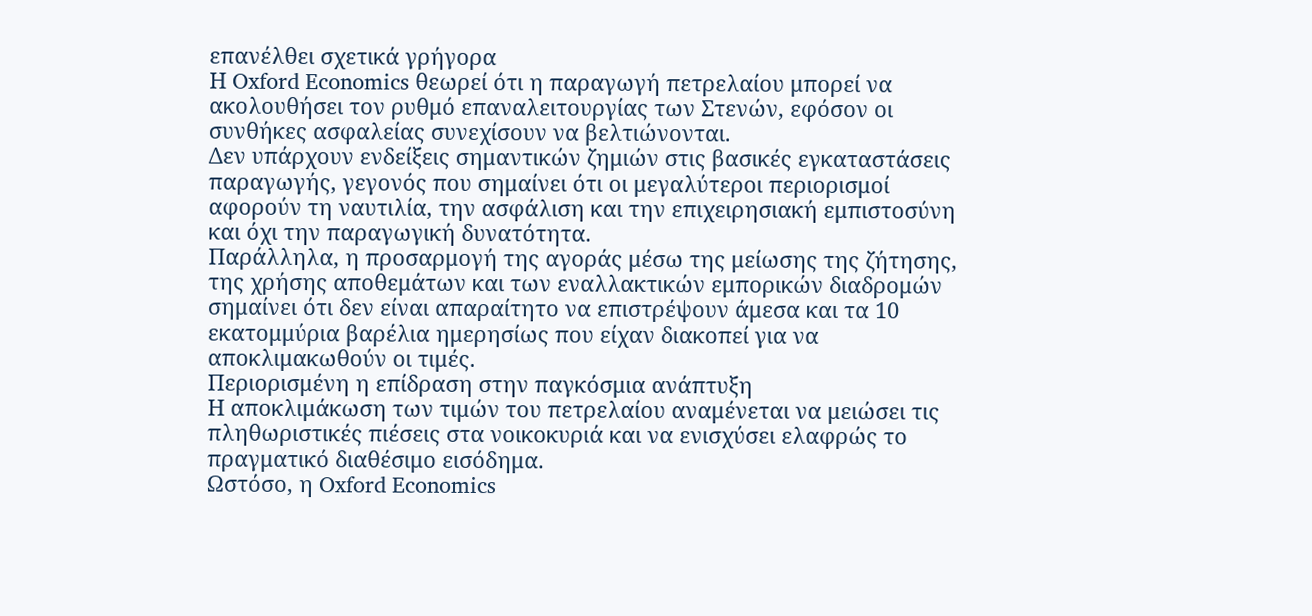επανέλθει σχετικά γρήγορα
Η Oxford Economics θεωρεί ότι η παραγωγή πετρελαίου μπορεί να ακολουθήσει τον ρυθμό επαναλειτουργίας των Στενών, εφόσον οι συνθήκες ασφαλείας συνεχίσουν να βελτιώνονται.
Δεν υπάρχουν ενδείξεις σημαντικών ζημιών στις βασικές εγκαταστάσεις παραγωγής, γεγονός που σημαίνει ότι οι μεγαλύτεροι περιορισμοί αφορούν τη ναυτιλία, την ασφάλιση και την επιχειρησιακή εμπιστοσύνη και όχι την παραγωγική δυνατότητα.
Παράλληλα, η προσαρμογή της αγοράς μέσω της μείωσης της ζήτησης, της χρήσης αποθεμάτων και των εναλλακτικών εμπορικών διαδρομών σημαίνει ότι δεν είναι απαραίτητο να επιστρέψουν άμεσα και τα 10 εκατομμύρια βαρέλια ημερησίως που είχαν διακοπεί για να αποκλιμακωθούν οι τιμές.
Περιορισμένη η επίδραση στην παγκόσμια ανάπτυξη
Η αποκλιμάκωση των τιμών του πετρελαίου αναμένεται να μειώσει τις πληθωριστικές πιέσεις στα νοικοκυριά και να ενισχύσει ελαφρώς το πραγματικό διαθέσιμο εισόδημα.
Ωστόσο, η Oxford Economics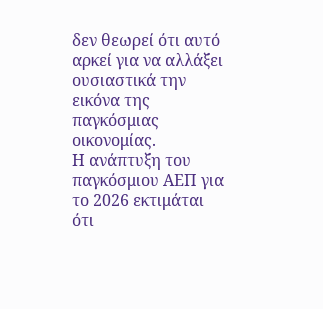δεν θεωρεί ότι αυτό αρκεί για να αλλάξει ουσιαστικά την εικόνα της παγκόσμιας οικονομίας.
Η ανάπτυξη του παγκόσμιου ΑΕΠ για το 2026 εκτιμάται ότι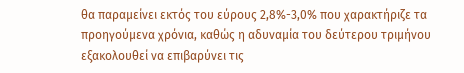θα παραμείνει εκτός του εύρους 2,8%-3,0% που χαρακτήριζε τα προηγούμενα χρόνια, καθώς η αδυναμία του δεύτερου τριμήνου εξακολουθεί να επιβαρύνει τις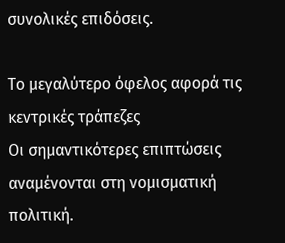συνολικές επιδόσεις.

Το μεγαλύτερο όφελος αφορά τις κεντρικές τράπεζες
Οι σημαντικότερες επιπτώσεις αναμένονται στη νομισματική πολιτική.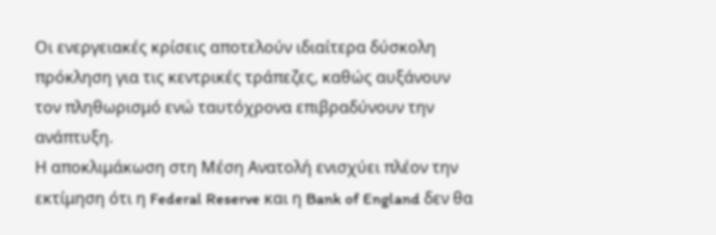Οι ενεργειακές κρίσεις αποτελούν ιδιαίτερα δύσκολη πρόκληση για τις κεντρικές τράπεζες, καθώς αυξάνουν τον πληθωρισμό ενώ ταυτόχρονα επιβραδύνουν την ανάπτυξη.
Η αποκλιμάκωση στη Μέση Ανατολή ενισχύει πλέον την εκτίμηση ότι η Federal Reserve και η Bank of England δεν θα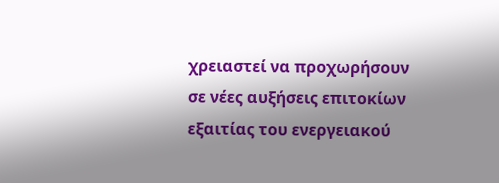χρειαστεί να προχωρήσουν σε νέες αυξήσεις επιτοκίων εξαιτίας του ενεργειακού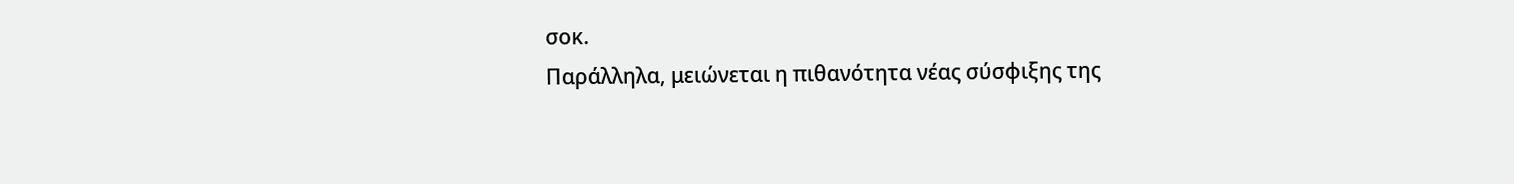σοκ.
Παράλληλα, μειώνεται η πιθανότητα νέας σύσφιξης της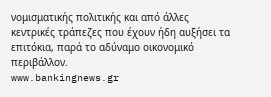νομισματικής πολιτικής και από άλλες κεντρικές τράπεζες που έχουν ήδη αυξήσει τα επιτόκια, παρά το αδύναμο οικονομικό περιβάλλον.
www.bankingnews.gr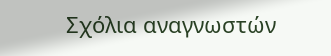Σχόλια αναγνωστών